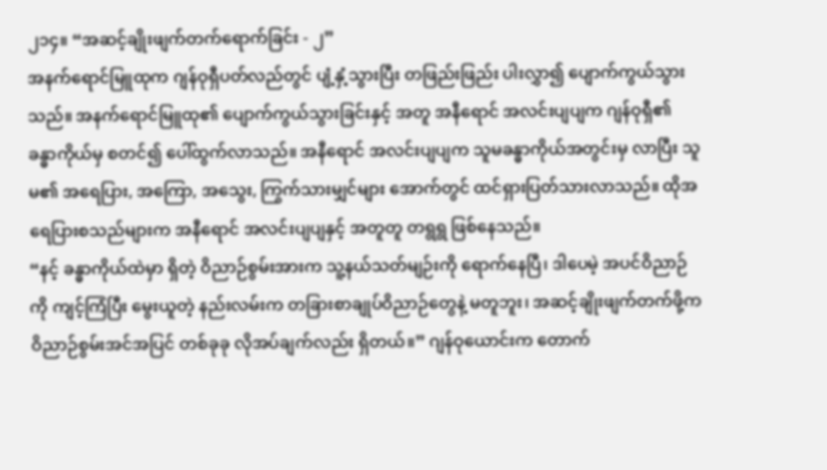၂၁၄။ “အဆင့်ချိုးဖျက်တက်ရောက်ခြင်း - ၂”
အနက်ရောင်မြူထုက ဂျန်ဝုရှီပတ်လည်တွင် ပျံ့နှံ့သွားပြီး တဖြည်းဖြည်း ပါးလွှာ၍ ပျောက်ကွယ်သွားသည်။ အနက်ရောင်မြူထု၏ ပျောက်ကွယ်သွားခြင်းနှင့် အတူ အနီရောင် အလင်းပျပျက ဂျန်ဝုရှီ၏ ခန္ဓာကိုယ်မှ စတင်၍ ပေါ်ထွက်လာသည်။ အနီရောင် အလင်းပျပျက သူမခန္ဓာကိုယ်အတွင်းမှ လာပြီး သူမ၏ အရေပြား, အကြော, အသွေး, ကြွက်သားမျှင်များ အောက်တွင် ထင်ရှားပြတ်သားလာသည်။ ထိုအရေပြားစသည်များက အနီရောင် အလင်းပျပျနှင့် အတူတူ တရွရွ ဖြစ်နေသည်။
“နင့် ခန္ဓာကိုယ်ထဲမှာ ရှိတဲ့ ဝိညာဉ်စွမ်းအားက သူ့နယ်သတ်မျဉ်းကို ရောက်နေပြီ၊ ဒါပေမဲ့ အပင်ဝိညာဉ်ကို ကျင့်ကြံပြီး မွေးယူတဲ့ နည်းလမ်းက တခြားစာချုပ်ဝိညာဉ်တွေနဲ့ မတူဘူး၊ အဆင့်ချိုးဖျက်တက်ဖို့က ဝိညာဉ်စွမ်းအင်အပြင် တစ်ခုခု လိုအပ်ချက်လည်း ရှိတယ်။” ဂျန်ဝုယောင်းက တောက်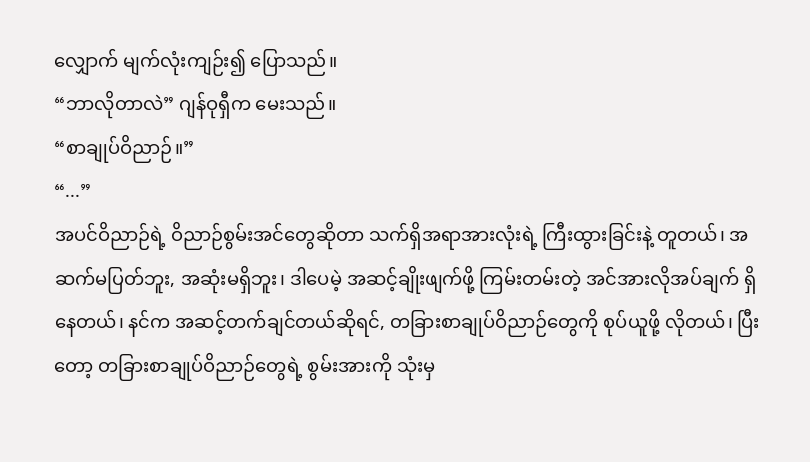လျှောက် မျက်လုံးကျဉ်း၍ ပြောသည်။
“ဘာလိုတာလဲ” ဂျန်ဝုရှီက မေးသည်။
“စာချုပ်ဝိညာဉ်။”
“...”
အပင်ဝိညာဉ်ရဲ့ ဝိညာဉ်စွမ်းအင်တွေဆိုတာ သက်ရှိအရာအားလုံးရဲ့ ကြီးထွားခြင်းနဲ့ တူတယ်၊ အဆက်မပြတ်ဘူး, အဆုံးမရှိဘူး၊ ဒါပေမဲ့ အဆင့်ချိုးဖျက်ဖို့ ကြမ်းတမ်းတဲ့ အင်အားလိုအပ်ချက် ရှိနေတယ်၊ နင်က အဆင့်တက်ချင်တယ်ဆိုရင်, တခြားစာချုပ်ဝိညာဉ်တွေကို စုပ်ယူဖို့ လိုတယ်၊ ပြီးတော့ တခြားစာချုပ်ဝိညာဉ်တွေရဲ့ စွမ်းအားကို သုံးမှ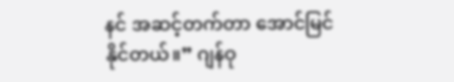နင် အဆင့်တက်တာ အောင်မြင်နိုင်တယ်။” ဂျန်ဝု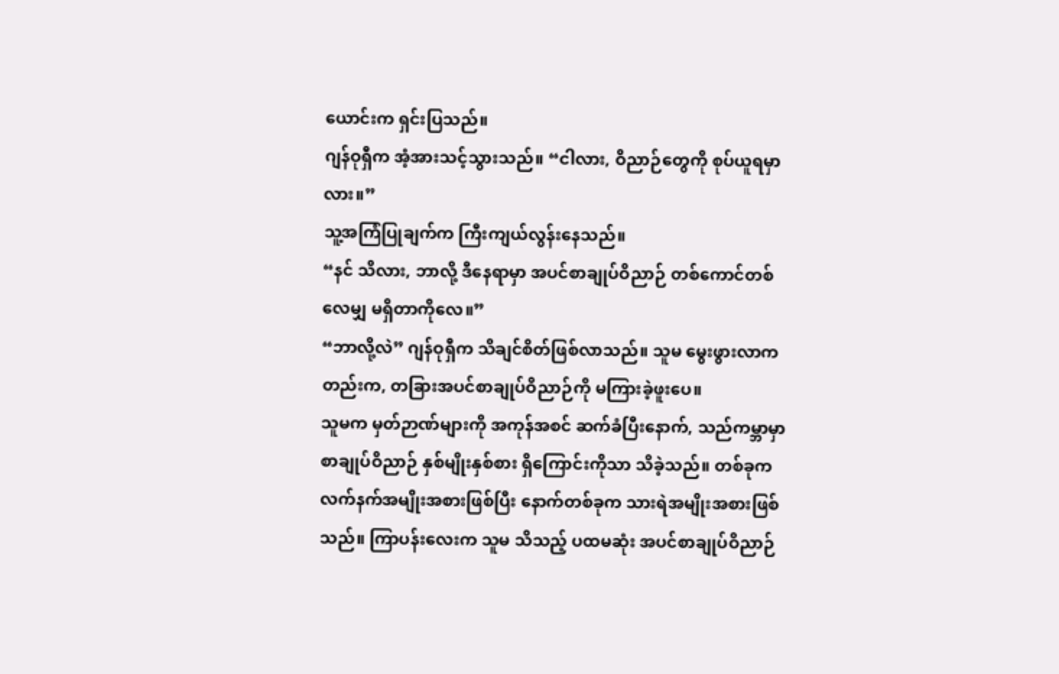ယောင်းက ရှင်းပြသည်။
ဂျန်ဝုရှီက အံ့အားသင့်သွားသည်။ “ငါလား, ဝိညာဉ်တွေကို စုပ်ယူရမှာလား။”
သူ့အကြံပြုချက်က ကြီးကျယ်လွန်းနေသည်။
“နင် သိလား, ဘာလို့ ဒီနေရာမှာ အပင်စာချုပ်ဝိညာဉ် တစ်ကောင်တစ်လေမျှ မရှိတာကိုလေ။”
“ဘာလို့လဲ” ဂျန်ဝုရှီက သိချင်စိတ်ဖြစ်လာသည်။ သူမ မွေးဖွားလာကတည်းက, တခြားအပင်စာချုပ်ဝိညာဉ်ကို မကြားခဲ့ဖူးပေ။
သူမက မှတ်ဉာဏ်များကို အကုန်အစင် ဆက်ခံပြီးနောက်, သည်ကမ္ဘာမှာ စာချုပ်ဝိညာဉ် နှစ်မျိုးနှစ်စား ရှိကြောင်းကိုသာ သိခဲ့သည်။ တစ်ခုက လက်နက်အမျိုးအစားဖြစ်ပြီး နောက်တစ်ခုက သားရဲအမျိုးအစားဖြစ်သည်။ ကြာပန်းလေးက သူမ သိသည့် ပထမဆုံး အပင်စာချုပ်ဝိညာဉ်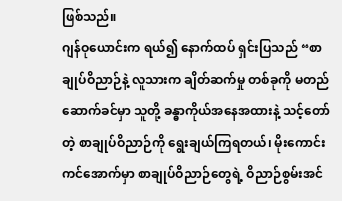ဖြစ်သည်။
ဂျန်ဝုယောင်းက ရယ်၍ နောက်ထပ် ရှင်းပြသည် “စာချုပ်ဝိညာဉ်နဲ့ လူသားက ချိတ်ဆက်မှု တစ်ခုကို မတည်ဆောက်ခင်မှာ သူတို့ ခန္ဓာကိုယ်အနေအထားနဲ့ သင့်တော်တဲ့ စာချုပ်ဝိညာဉ်ကို ရွေးချယ်ကြရတယ်၊ မိုးကောင်းကင်အောက်မှာ စာချုပ်ဝိညာဉ်တွေရဲ့ ဝိညာဉ်စွမ်းအင်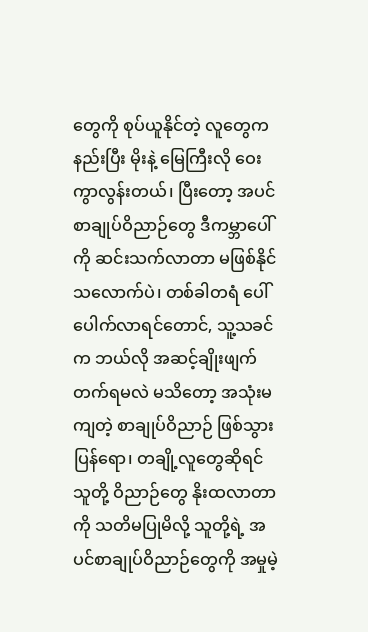တွေကို စုပ်ယူနိုင်တဲ့ လူတွေက နည်းပြီး မိုးနဲ့ မြေကြီးလို ဝေးကွာလွန်းတယ်၊ ပြီးတော့ အပင်စာချုပ်ဝိညာဉ်တွေ ဒီကမ္ဘာပေါ်ကို ဆင်းသက်လာတာ မဖြစ်နိုင်သလောက်ပဲ၊ တစ်ခါတရံ ပေါ်ပေါက်လာရင်တောင်, သူ့သခင်က ဘယ်လို အဆင့်ချိုးဖျက်တက်ရမလဲ မသိတော့ အသုံးမကျတဲ့ စာချုပ်ဝိညာဉ် ဖြစ်သွားပြန်ရော၊ တချို့လူတွေဆိုရင် သူတို့ ဝိညာဉ်တွေ နိုးထလာတာကို သတိမပြုမိလို့ သူတို့ရဲ့ အပင်စာချုပ်ဝိညာဉ်တွေကို အမှုမဲ့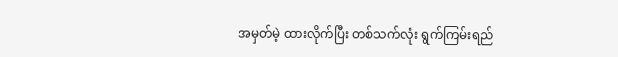အမှတ်မဲ့ ထားလိုက်ပြီး တစ်သက်လုံး ရွက်ကြမ်းရည်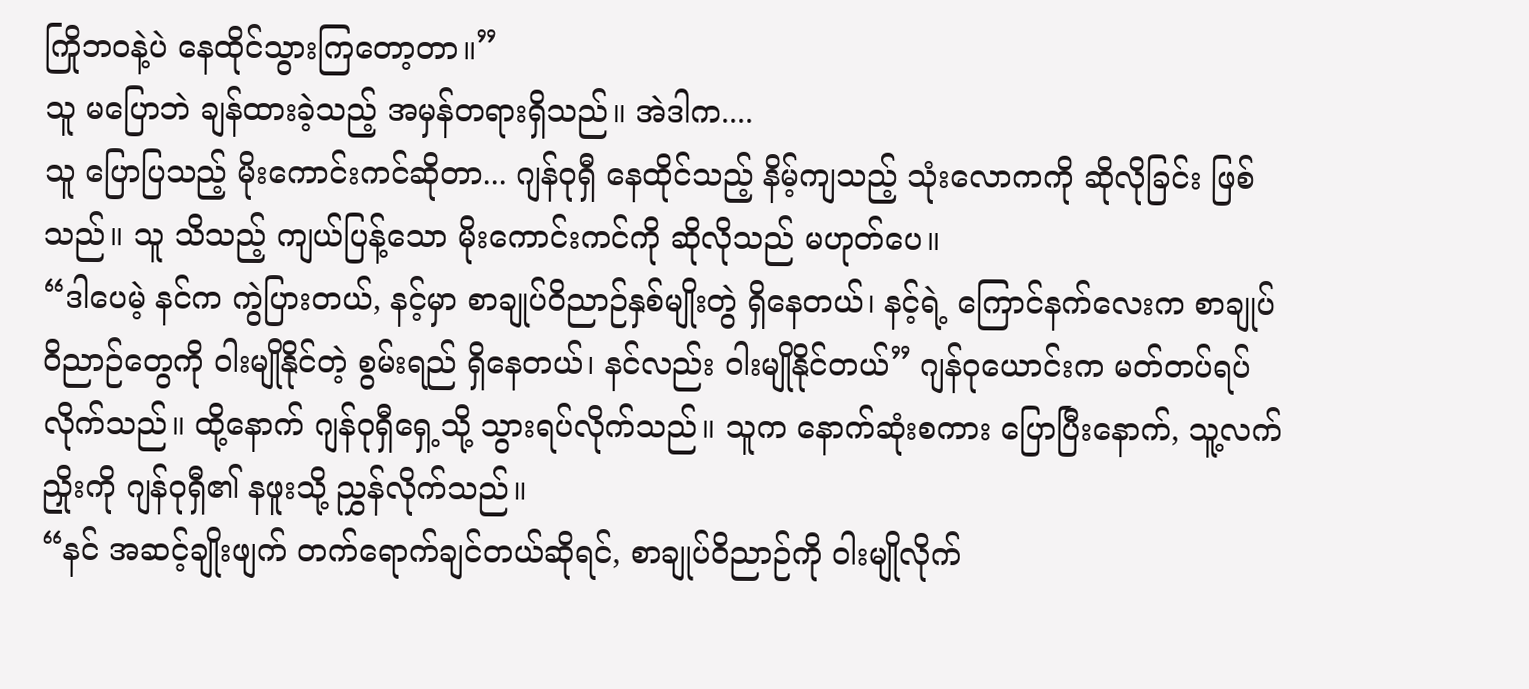ကြိုဘဝနဲ့ပဲ နေထိုင်သွားကြတော့တာ။”
သူ မပြောဘဲ ချန်ထားခဲ့သည့် အမှန်တရားရှိသည်။ အဲဒါက....
သူ ပြောပြသည့် မိုးကောင်းကင်ဆိုတာ... ဂျန်ဝုရှီ နေထိုင်သည့် နိမ့်ကျသည့် သုံးလောကကို ဆိုလိုခြင်း ဖြစ်သည်။ သူ သိသည့် ကျယ်ပြန့်သော မိုးကောင်းကင်ကို ဆိုလိုသည် မဟုတ်ပေ။
“ဒါပေမဲ့ နင်က ကွဲပြားတယ်, နင့်မှာ စာချုပ်ဝိညာဉ်နှစ်မျိုးတွဲ ရှိနေတယ်၊ နင့်ရဲ့ ကြောင်နက်လေးက စာချုပ်ဝိညာဉ်တွေကို ဝါးမျိုနိုင်တဲ့ စွမ်းရည် ရှိနေတယ်၊ နင်လည်း ဝါးမျိုနိုင်တယ်” ဂျန်ဝုယောင်းက မတ်တပ်ရပ်လိုက်သည်။ ထို့နောက် ဂျန်ဝုရှီရှေ့သို့ သွားရပ်လိုက်သည်။ သူက နောက်ဆုံးစကား ပြောပြီးနောက်, သူ့လက်ညှိုးကို ဂျန်ဝုရှီ၏ နဖူးသို့ ညွှန်လိုက်သည်။
“နင် အဆင့်ချိုးဖျက် တက်ရောက်ချင်တယ်ဆိုရင်, စာချုပ်ဝိညာဉ်ကို ဝါးမျိုလိုက်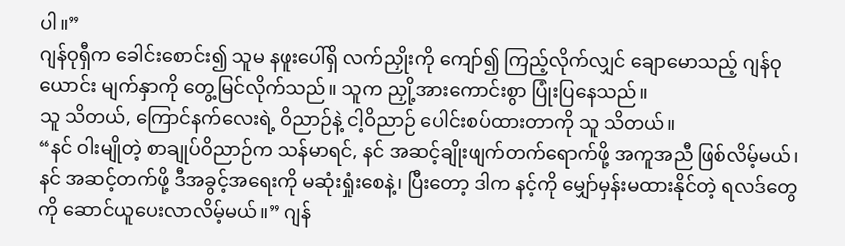ပါ။”
ဂျန်ဝုရှီက ခေါင်းစောင်း၍ သူမ နဖူးပေါ်ရှိ လက်ညှိုးကို ကျော်၍ ကြည့်လိုက်လျှင် ချောမောသည့် ဂျန်ဝုယောင်း မျက်နှာကို တွေ့မြင်လိုက်သည်။ သူက ညှို့အားကောင်းစွာ ပြုံးပြနေသည်။
သူ သိတယ်, ကြောင်နက်လေးရဲ့ ဝိညာဉ်နဲ့ ငါ့ဝိညာဉ် ပေါင်းစပ်ထားတာကို သူ သိတယ်။
“နင် ဝါးမျိုတဲ့ စာချုပ်ဝိညာဉ်က သန်မာရင်, နင် အဆင့်ချိုးဖျက်တက်ရောက်ဖို့ အကူအညီ ဖြစ်လိမ့်မယ်၊ နင် အဆင့်တက်ဖို့ ဒီအခွင့်အရေးကို မဆုံးရှုံးစေနဲ့၊ ပြီးတော့ ဒါက နင့်ကို မျှော်မှန်းမထားနိုင်တဲ့ ရလဒ်တွေကို ဆောင်ယူပေးလာလိမ့်မယ်။” ဂျန်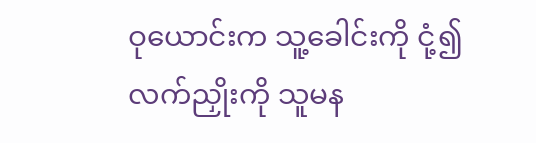ဝုယောင်းက သူ့ခေါင်းကို ငုံ့၍ လက်ညှိုးကို သူမန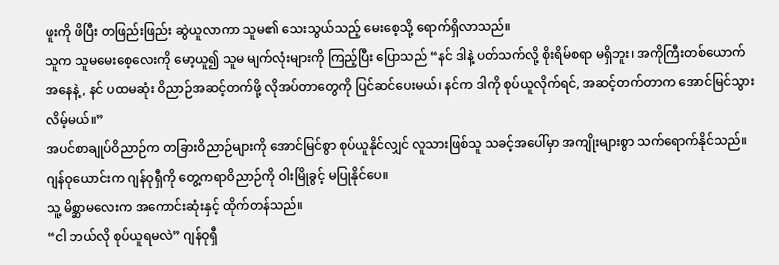ဖူးကို ဖိပြီး တဖြည်းဖြည်း ဆွဲယူလာကာ သူမ၏ သေးသွယ်သည့် မေးစေ့သို့ ရောက်ရှိလာသည်။
သူက သူမမေးစေ့လေးကို မော့ယူ၍ သူမ မျက်လုံးများကို ကြည့်ပြီး ပြောသည် “နင် ဒါနဲ့ ပတ်သက်လို့ စိုးရိမ်စရာ မရှိဘူး၊ အကိုကြီးတစ်ယောက်အနေနဲ့, နင် ပထမဆုံး ဝိညာဉ်အဆင့်တက်ဖို့ လိုအပ်တာတွေကို ပြင်ဆင်ပေးမယ်၊ နင်က ဒါကို စုပ်ယူလိုက်ရင်, အဆင့်တက်တာက အောင်မြင်သွားလိမ့်မယ်။”
အပင်စာချုပ်ဝိညာဉ်က တခြားဝိညာဉ်များကို အောင်မြင်စွာ စုပ်ယူနိုင်လျှင် လူသားဖြစ်သူ သခင့်အပေါ်မှာ အကျိုးများစွာ သက်ရောက်နိုင်သည်။ ဂျန်ဝုယောင်းက ဂျန်ဝုရှီကို တွေ့ကရာဝိညာဉ်ကို ဝါးမြိုခွင့် မပြုနိုင်ပေ။
သူ့ မိစ္ဆာမလေးက အကောင်းဆုံးနှင့် ထိုက်တန်သည်။
“ငါ ဘယ်လို စုပ်ယူရမလဲ” ဂျန်ဝုရှီ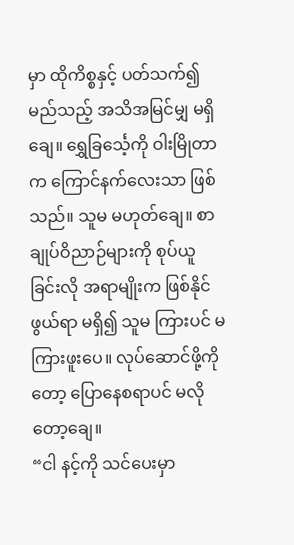မှာ ထိုကိစ္စနှင့် ပတ်သက်၍ မည်သည့် အသိအမြင်မျှ မရှိချေ။ ရွှေခြင်္သေ့ကို ဝါးမြိုတာက ကြောင်နက်လေးသာ ဖြစ်သည်။ သူမ မဟုတ်ချေ။ စာချုပ်ဝိညာဉ်များကို စုပ်ယူခြင်းလို အရာမျိုးက ဖြစ်နိုင်ဖွယ်ရာ မရှိ၍ သူမ ကြားပင် မကြားဖူးပေ။ လုပ်ဆောင်ဖို့ကိုတော့ ပြောနေစရာပင် မလိုတော့ချေ။
“ငါ နင့်ကို သင်ပေးမှာ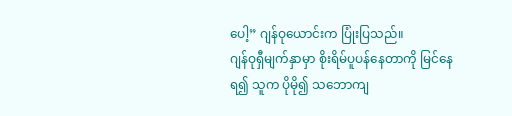ပေါ့” ဂျန်ဝုယောင်းက ပြုံးပြသည်။
ဂျန်ဝုရှီမျက်နှာမှာ စိုးရိမ်ပူပန်နေတာကို မြင်နေရ၍ သူက ပိုမို၍ သဘောကျ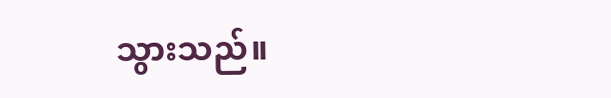သွားသည်။